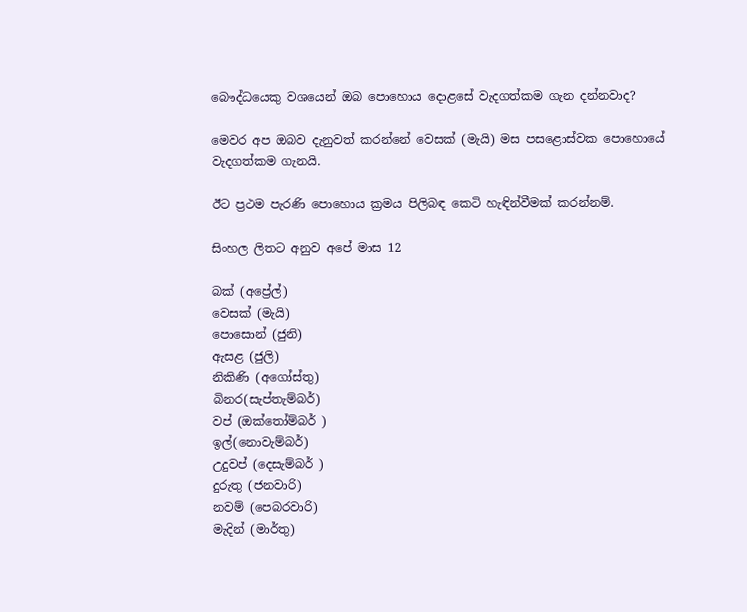බෞද්ධයෙකු වශයෙන් ඔබ පොහොය දොළසේ වැදගත්කම ගැන දන්නවාද?

මෙවර අප ඔබව දැනුවත් කරන්නේ වෙසක් (මැයි) මස පසළොස්වක පොහොයේ වැදගත්කම ගැනයි.

ඊට ප්‍රථම පැරණි පොහොය ක්‍රමය පිලිබඳ කෙටි හැඳින්වීමක් කරන්නම්.

සිංහල ලිතට අනුව අපේ මාස 12

බක් (අප්‍රේල්)
වෙසක් (මැයි)
පොසොන් (ජුනි)
ඇසළ (ජුලි)
නිකිණි (අගෝස්තු)
බිනර(සැප්තැම්බර්)
වප් (ඔක්තෝම්බර් )
ඉල්(නොවැම්බර්)
උදුවප් (දෙසැම්බර් )
දුරුතු (ජනවාරි)
නවම් (පෙබරවාරි)
මැදින් (මාර්තු)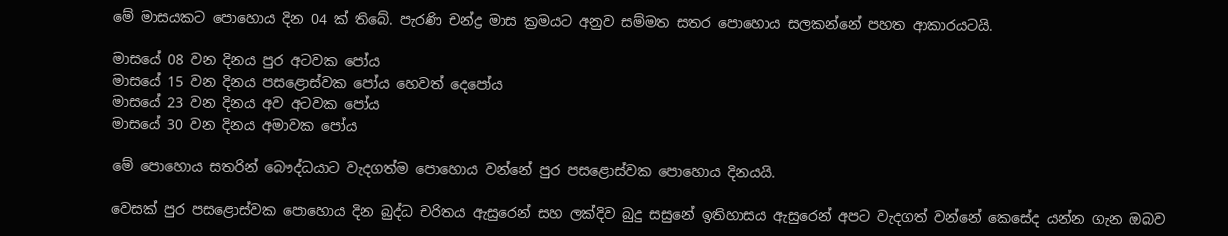මේ මාසයකට පොහොය දින 04 ක් තිබේ. පැරණි චන්ද්‍ර මාස ක්‍රමයට අනුව සම්මත සතර පොහොය සලකන්නේ පහත ආකාරයටයි.

මාසයේ 08 වන දිනය පුර අටවක පෝය
මාසයේ 15 වන දිනය පසළොස්වක පෝය හෙවත් දෙපෝය
මාසයේ 23 වන දිනය අව අටවක පෝය
මාසයේ 30 වන දිනය අමාවක පෝය

මේ පොහොය සතරින් බෞද්ධයාට වැදගත්ම පොහොය වන්නේ පුර පසළොස්වක පොහොය දිනයයි.

වෙසක් පුර පසළොස්වක පොහොය දින බුද්ධ චරිතය ඇසුරෙන් සහ ලක්දිව බුදු සසුනේ ඉතිහාසය ඇසුරෙන් අපට වැදගත් වන්නේ කෙසේද යන්න ගැන ඔබව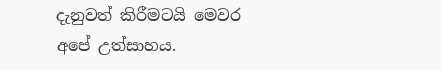දැනුවත් කිරීමටයි මෙවර අපේ උත්සාහය.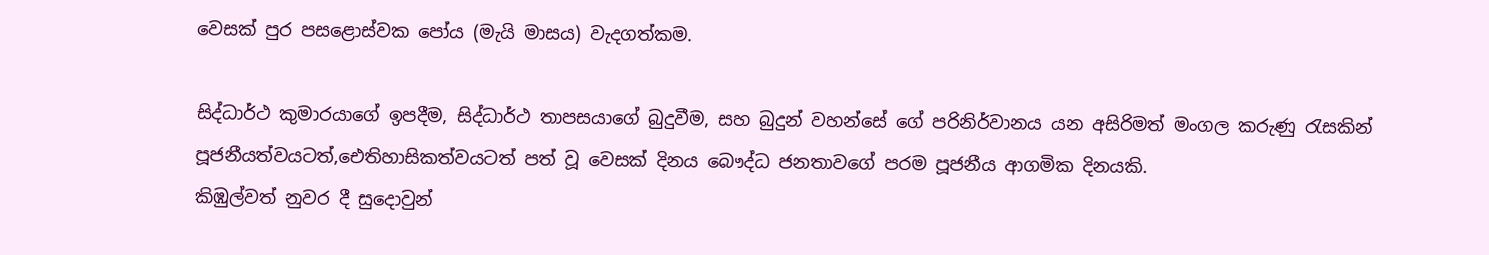වෙසක් පුර පසළොස්වක පෝය (මැයි මාසය) වැදගත්කම.

සිද්ධාර්ථ කුමාරයාගේ ඉපදීම, සිද්ධාර්ථ තාපසයාගේ බුදුවීම, සහ බුදුන් වහන්සේ ගේ පරිනිර්වානය යන අසිරිමත් මංගල කරුණු රැසකින් පූජනීයත්වයටත්,ඓතිහාසිකත්වයටත් පත් වූ වෙසක් දිනය බෞද්ධ ජනතාවගේ පරම පූජනීය ආගමික දිනයකි.
කිඹුල්වත් නුවර දී සුදොවුන්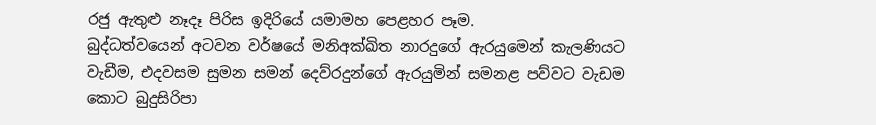රජු ඇතුළු නෑදෑ පිරිස ඉදිරියේ යමාමහ පෙළහර පෑම.
බුද්ධත්වයෙන් අටවන වර්ෂයේ මනිඅක්ඛිත නාරදුගේ ඇරයුමෙන් කැලණියට වැඩීම, එදවසම සුමන සමන් දෙව්රදුන්ගේ ඇරයුමින් සමනළ පව්වට වැඩම කොට බුදුසිරිපා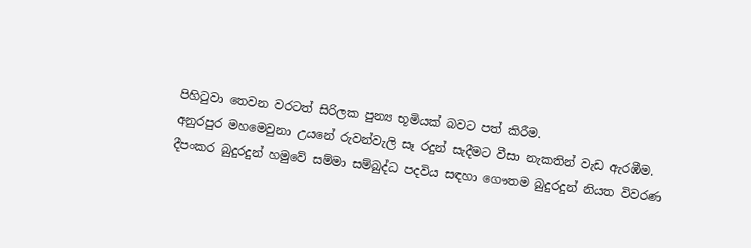පිහිටුවා තෙවන වරටත් සිරිලක පුන්‍ය භූමියක් බවට පත් කිරීම.
අනුරපුර මහමෙවුනා උයනේ රුවන්වැලි සෑ රදුන් සැදීමට වීසා නැකතින් වැඩ ඇරඹීම.
දීපංකර බුදුරදුන් හමුවේ සම්මා සම්බුද්ධ පදවිය සඳහා ගෞතම බුදුරදුන් නියත විවරණ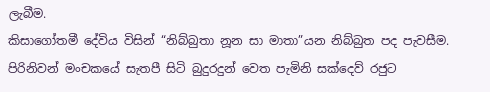ලැබීම.
කිසාගෝතමී දේවිය විසින් “නිබ්බුතා නූන සා මාතා”යන නිබ්බුත පද පැවසීම.
පිරිනිවන් මංචකයේ සැතපී සිටි බුදුරදුන් වෙත පැමිනි සක්දෙව් රජුට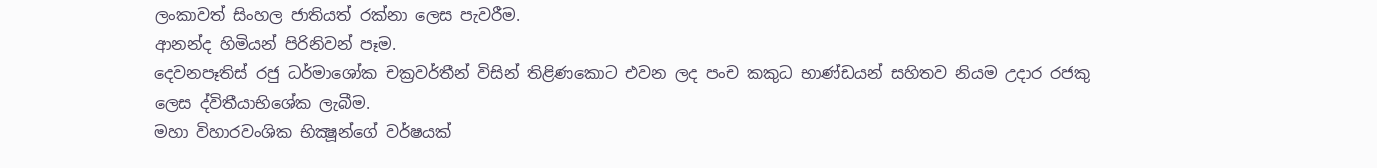ලංකාවත් සිංහල ජාතියත් රක්නා ලෙස පැවරීම.
ආනන්ද හිමියන් පිරිනිවන් පෑම.
දෙවනපෑතිස් රජු ධර්මාශෝක චක්‍රවර්තීන් විසින් තිළිණකොට එවන ලද පංච කකුධ භාණ්ඩයන් සහිතව නියම උදාර රජකු ලෙස ද්විතීයාභිශේක ලැබීම.
මහා විහාරවංශික භික්‍ෂූන්ගේ වර්ෂයක්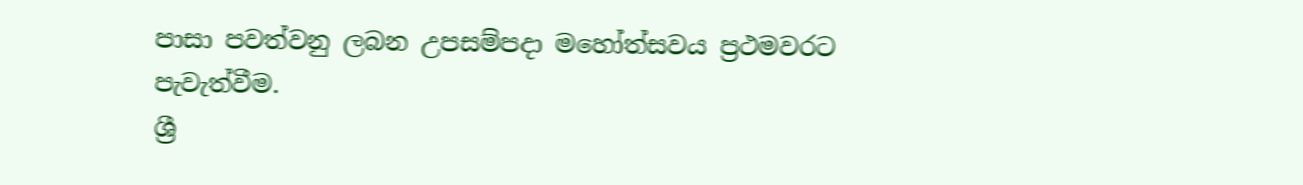පාසා පවත්වනු ලබන උපසම්පදා මහෝත්සවය ප්‍රථමවරට පැවැත්වීම.
ශ්‍රී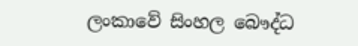ලංකාවේ සිංහල බෞද්ධ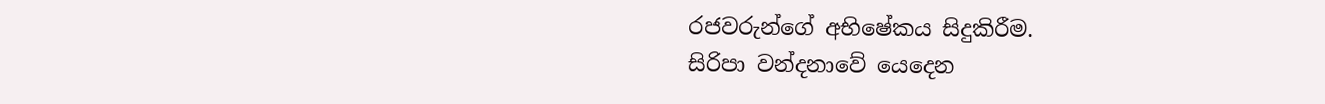රජවරුන්ගේ අභිෂේකය සිදුකිරීම.
සිරිපා වන්දනාවේ යෙදෙන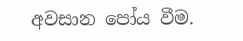අවසාන පෝය වීම.